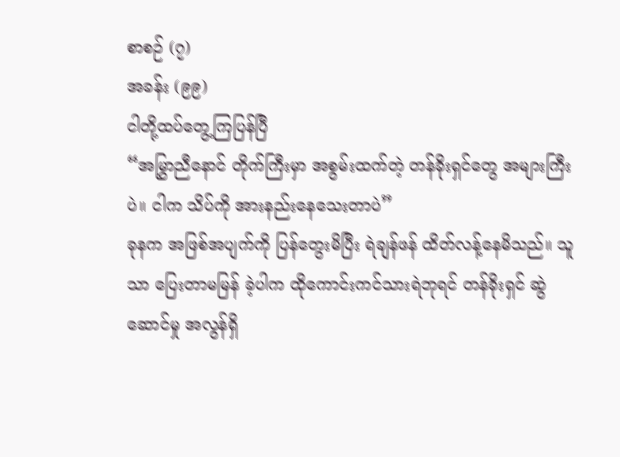စာစဉ် (၇)
အခန်း (၉၉)
ငါတို့ထပ်တွေ့ကြပြန်ပြီ
“အမြွှာညီနောင် တိုက်ကြီးမှာ အစွမ်းထက်တဲ့ တန်ခိုးရှင်တွေ အများကြီးပဲ။ ငါက သိပ်ကို အားနည်းနေသေးတာပဲ”
ခုနက အဖြစ်အပျက်ကို ပြန်တွေးမိပြီး ရဲချန်ဖန် ထိတ်လန့်နေမိသည်။ သူသာ ပြေးတာမမြန် ခဲ့ပါက ထိုကောင်းကင်သားရဲဘုရင် တန်ခိုးရှင် ဆွဲဆောင်မှု အလွန်ရှိ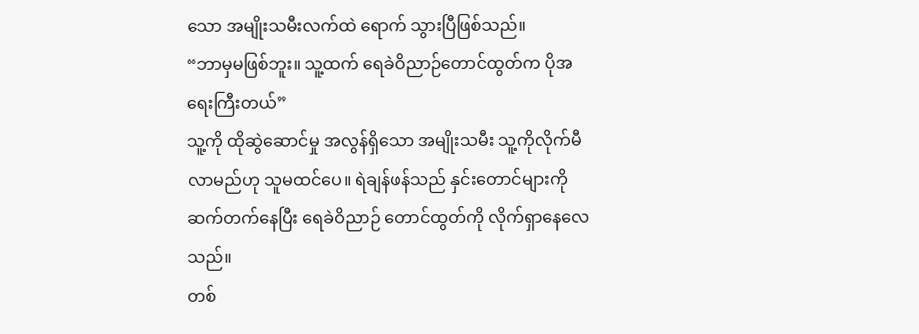သော အမျိုးသမီးလက်ထဲ ရောက် သွားပြီဖြစ်သည်။
“ဘာမှမဖြစ်ဘူး။ သူ့ထက် ရေခဲဝိညာဉ်တောင်ထွတ်က ပိုအရေးကြီးတယ်”
သူ့ကို ထိုဆွဲဆောင်မှု အလွန်ရှိသော အမျိုးသမီး သူ့ကိုလိုက်မီလာမည်ဟု သူမထင်ပေ။ ရဲချန်ဖန်သည် နှင်းတောင်များကို ဆက်တက်နေပြီး ရေခဲဝိညာဉ် တောင်ထွတ်ကို လိုက်ရှာနေလေသည်။
တစ်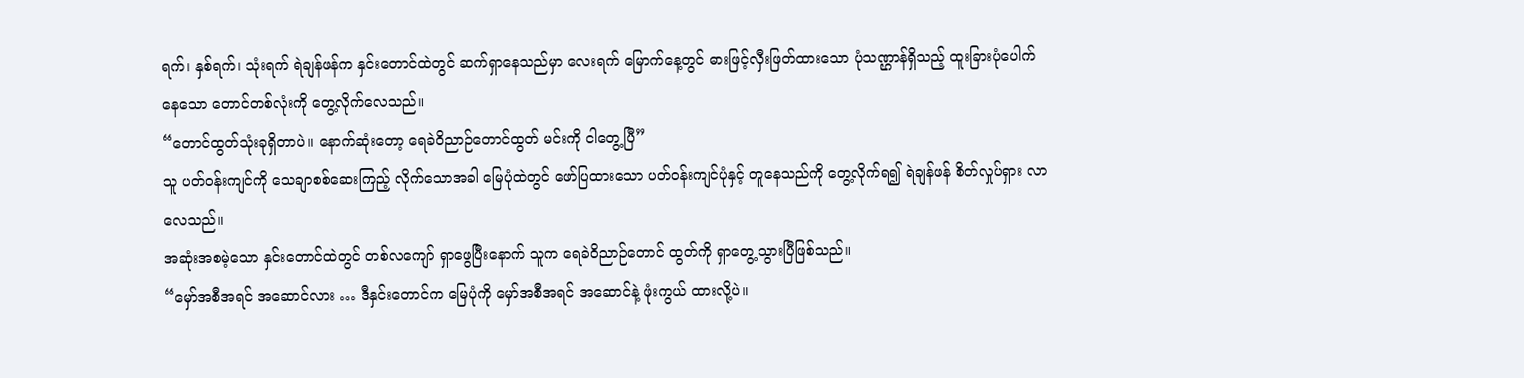ရက်၊ နှစ်ရက်၊ သုံးရက် ရဲချန်ဖန်က နှင်းတောင်ထဲတွင် ဆက်ရှာနေသည်မှာ လေးရက် မြောက်နေ့တွင် ဓားဖြင့်လှီးဖြတ်ထားသော ပုံသဏ္ဌာန်ရှိသည့် ထူးခြားပုံပေါက်နေသော တောင်တစ်လုံးကို တွေ့လိုက်လေသည်။
“တောင်ထွတ်သုံးခုရှိတာပဲ။ နောက်ဆုံးတော့ ရေခဲဝိညာဉ်တောင်ထွတ် မင်းကို ငါတွေ့ပြီ”
သူ ပတ်ဝန်းကျင်ကို သေချာစစ်ဆေးကြည့် လိုက်သောအခါ မြေပုံထဲတွင် ဖော်ပြထားသော ပတ်ဝန်းကျင်ပုံနှင့် တူနေသည်ကို တွေ့လိုက်ရ၍ ရဲချန်ဖန် စိတ်လှုပ်ရှား လာလေသည်။
အဆုံးအစမဲ့သော နှင်းတောင်ထဲတွင် တစ်လကျော် ရှာဖွေပြီးနောက် သူက ရေခဲဝိညာဉ်တောင် ထွတ်ကို ရှာတွေ့သွားပြီဖြစ်သည်။
“မှော်အစီအရင် အဆောင်လား … ဒီနှင်းတောင်က မြေပုံကို မှော်အစီအရင် အဆောင်နဲ့ ဖုံးကွယ် ထားလို့ပဲ။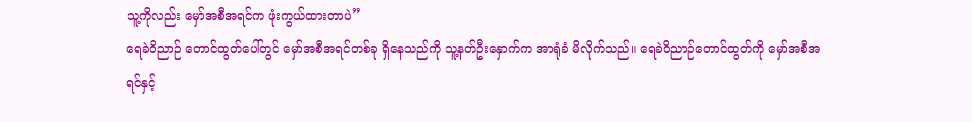သူ့ကိုလည်း မှော်အစီအရင်က ဖုံးကွယ်ထားတာပဲ”
ရေခဲဝိညာဉ် တောင်ထွတ်ပေါ်တွင် မှော်အစီအရင်တစ်ခု ရှိနေသည်ကို သူ့နတ်ဦးနှောက်က အာရုံခံ မိလိုက်သည်။ ရေခဲဝိညာဉ်တောင်ထွတ်ကို မှော်အစီအရင်နှင့်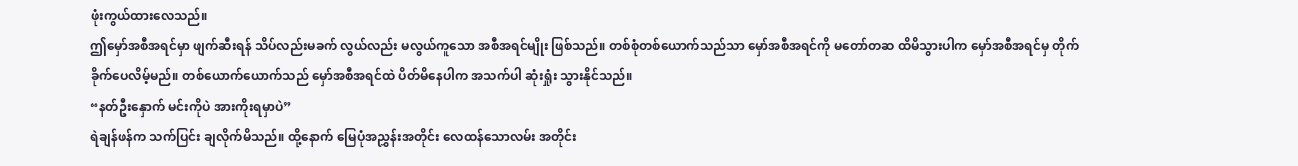ဖုံးကွယ်ထားလေသည်။
ဤမှော်အစီအရင်မှာ ဖျက်ဆီးရန် သိပ်လည်းမခက် လွယ်လည်း မလွယ်ကူသော အစီအရင်မျိုး ဖြစ်သည်။ တစ်စုံတစ်ယောက်သည်သာ မှော်အစီအရင်ကို မတော်တဆ ထိမိသွားပါက မှော်အစီအရင်မှ တိုက်ခိုက်ပေလိမ့်မည်။ တစ်ယောက်ယောက်သည် မှော်အစီအရင်ထဲ ပိတ်မိနေပါက အသက်ပါ ဆုံးရှုံး သွားနိုင်သည်။
“နတ်ဦးနှောက် မင်းကိုပဲ အားကိုးရမှာပဲ”
ရဲချန်ဖန်က သက်ပြင်း ချလိုက်မိသည်။ ထို့နောက် မြေပုံအညွှန်းအတိုင်း လေထန်သောလမ်း အတိုင်း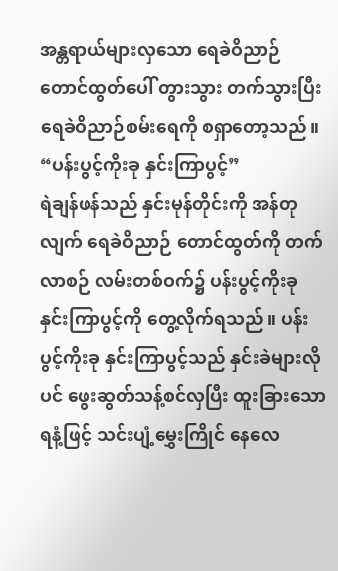အန္တရာယ်များလှသော ရေခဲဝိညာဉ် တောင်ထွတ်ပေါ် တွားသွား တက်သွားပြီး ရေခဲဝိညာဉ်စမ်းရေကို စရှာတော့သည်။
“ပန်းပွင့်ကိုးခု နှင်းကြာပွင့်”
ရဲချန်ဖန်သည် နှင်းမုန်တိုင်းကို အန်တုလျက် ရေခဲဝိညာဉ် တောင်ထွတ်ကို တက်လာစဉ် လမ်းတစ်ဝက်၌ ပန်းပွင့်ကိုးခု နှင်းကြာပွင့်ကို တွေ့လိုက်ရသည်။ ပန်းပွင့်ကိုးခု နှင်းကြာပွင့်သည် နှင်းခဲများလိုပင် ဖွေးဆွတ်သန့်စင်လှပြီး ထူးခြားသောရနံ့ဖြင့် သင်းပျံ့မွှေးကြိုင် နေလေ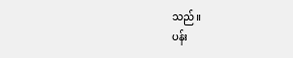သည်။
ပန်း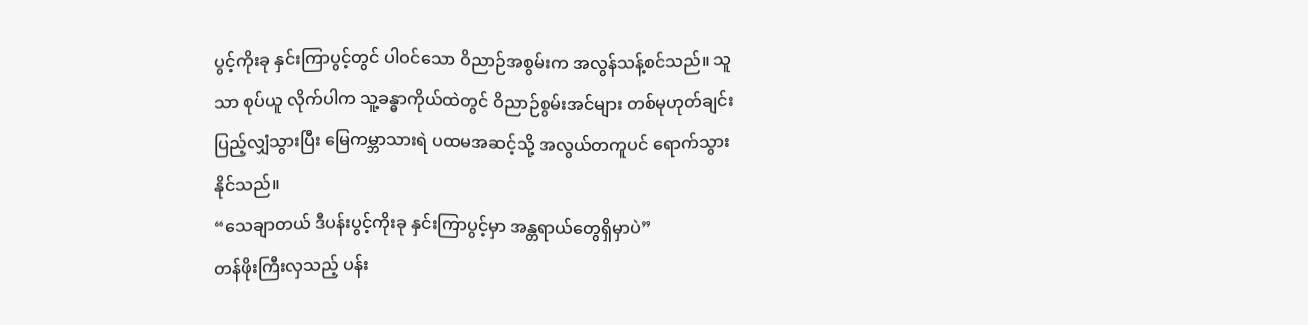ပွင့်ကိုးခု နှင်းကြာပွင့်တွင် ပါဝင်သော ဝိညာဉ်အစွမ်းက အလွန်သန့်စင်သည်။ သူသာ စုပ်ယူ လိုက်ပါက သူ့ခန္ဓာကိုယ်ထဲတွင် ဝိညာဉ်စွမ်းအင်များ တစ်မုဟုတ်ချင်း ပြည့်လျှံသွားပြီး မြေကမ္ဘာသားရဲ ပထမအဆင့်သို့ အလွယ်တကူပင် ရောက်သွားနိုင်သည်။
“သေချာတယ် ဒီပန်းပွင့်ကိုးခု နှင်းကြာပွင့်မှာ အန္တရာယ်တွေရှိမှာပဲ”
တန်ဖိုးကြီးလှသည့် ပန်း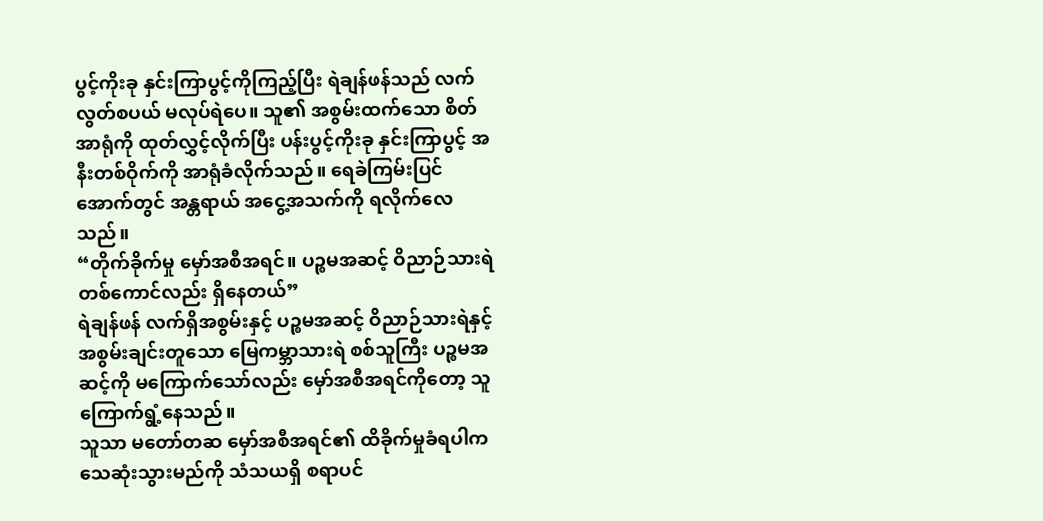ပွင့်ကိုးခု နှင်းကြာပွင့်ကိုကြည့်ပြီး ရဲချန်ဖန်သည် လက်လွတ်စပယ် မလုပ်ရဲပေ။ သူ၏ အစွမ်းထက်သော စိတ်အာရုံကို ထုတ်လွှင့်လိုက်ပြီး ပန်းပွင့်ကိုးခု နှင်းကြာပွင့် အနီးတစ်ဝိုက်ကို အာရုံခံလိုက်သည်။ ရေခဲကြမ်းပြင်အောက်တွင် အန္တရာယ် အငွေ့အသက်ကို ရလိုက်လေသည်။
“တိုက်ခိုက်မှု မှော်အစီအရင်။ ပဉ္စမအဆင့် ဝိညာဉ်သားရဲ တစ်ကောင်လည်း ရှိနေတယ်”
ရဲချန်ဖန် လက်ရှိအစွမ်းနှင့် ပဉ္စမအဆင့် ဝိညာဉ်သားရဲနှင့် အစွမ်းချင်းတူသော မြေကမ္ဘာသားရဲ စစ်သူကြီး ပဉ္စမအဆင့်ကို မကြောက်သော်လည်း မှော်အစီအရင်ကိုတော့ သူကြောက်ရွံ့နေသည်။
သူသာ မတော်တဆ မှော်အစီအရင်၏ ထိခိုက်မှုခံရပါက သေဆုံးသွားမည်ကို သံသယရှိ စရာပင်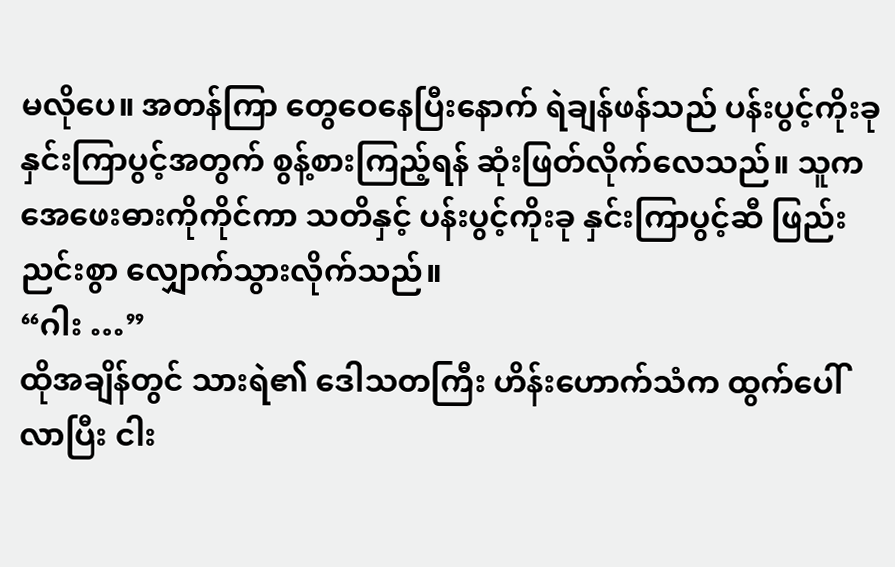မလိုပေ။ အတန်ကြာ တွေဝေနေပြီးနောက် ရဲချန်ဖန်သည် ပန်းပွင့်ကိုးခု နှင်းကြာပွင့်အတွက် စွန့်စားကြည့်ရန် ဆုံးဖြတ်လိုက်လေသည်။ သူက အေဖေးဓားကိုကိုင်ကာ သတိနှင့် ပန်းပွင့်ကိုးခု နှင်းကြာပွင့်ဆီ ဖြည်းညင်းစွာ လျှောက်သွားလိုက်သည်။
“ဂါး …”
ထိုအချိန်တွင် သားရဲ၏ ဒေါသတကြီး ဟိန်းဟောက်သံက ထွက်ပေါ်လာပြီး ငါး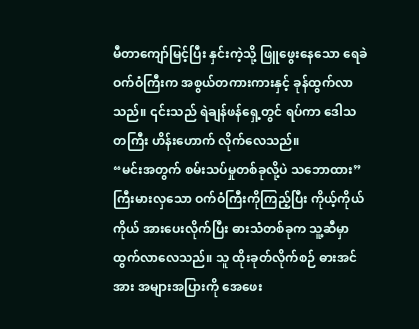မီတာကျော်မြင့်ပြီး နှင်းကဲ့သို့ ဖြူဖွေးနေသော ရေခဲဝက်ဝံကြီးက အစွယ်တကားကားနှင့် ခုန်ထွက်လာသည်။ ၎င်းသည် ရဲချန်ဖန်ရှေ့တွင် ရပ်ကာ ဒေါသတကြီး ဟိန်းဟောက် လိုက်လေသည်။
“မင်းအတွက် စမ်းသပ်မှုတစ်ခုလို့ပဲ သဘောထား”
ကြီးမားလှသော ဝက်ဝံကြီးကိုကြည့်ပြီး ကိုယ့်ကိုယ်ကိုယ် အားပေးလိုက်ပြီး ဓားသံတစ်ခုက သူ့ဆီမှာ ထွက်လာလေသည်။ သူ ထိုးခုတ်လိုက်စဉ် ဓားအင်အား အများအပြားကို အေဖေး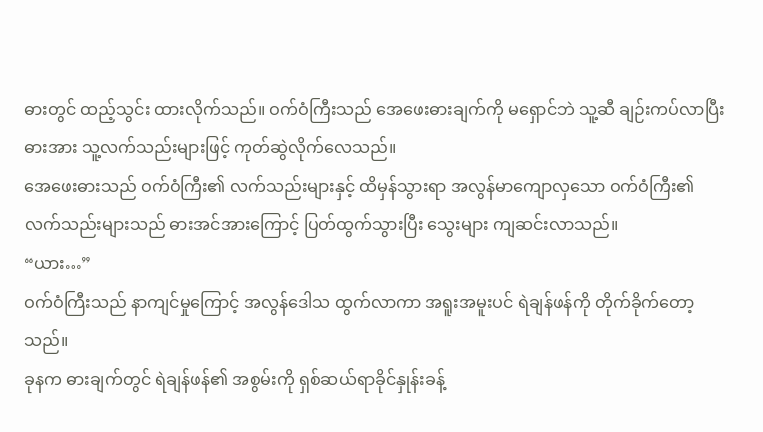ဓားတွင် ထည့်သွင်း ထားလိုက်သည်။ ဝက်ဝံကြီးသည် အေဖေးဓားချက်ကို မရှောင်ဘဲ သူ့ဆီ ချဉ်းကပ်လာပြီး ဓားအား သူ့လက်သည်းများဖြင့် ကုတ်ဆွဲလိုက်လေသည်။
အေဖေးဓားသည် ဝက်ဝံကြီး၏ လက်သည်းများနှင့် ထိမှန်သွားရာ အလွန်မာကျောလှသော ဝက်ဝံကြီး၏ လက်သည်းများသည် ဓားအင်အားကြောင့် ပြတ်ထွက်သွားပြီး သွေးများ ကျဆင်းလာသည်။
“ယား…”
ဝက်ဝံကြီးသည် နာကျင်မှုကြောင့် အလွန်ဒေါသ ထွက်လာကာ အရူးအမူးပင် ရဲချန်ဖန်ကို တိုက်ခိုက်တော့သည်။
ခုနက ဓားချက်တွင် ရဲချန်ဖန်၏ အစွမ်းကို ရှစ်ဆယ်ရာခိုင်နှုန်းခန့်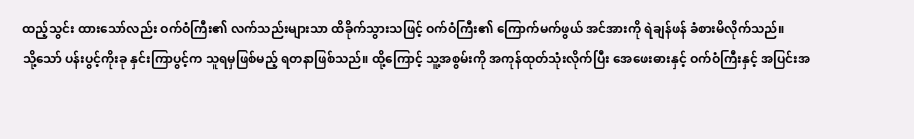ထည့်သွင်း ထားသော်လည်း ဝက်ဝံကြီး၏ လက်သည်းများသာ ထိခိုက်သွားသဖြင့် ဝက်ဝံကြီး၏ ကြောက်မက်ဖွယ် အင်အားကို ရဲချန်ဖန် ခံစားမိလိုက်သည်။
သို့သော် ပန်းပွင့်ကိုးခု နှင်းကြာပွင့်က သူရမှဖြစ်မည့် ရတနာဖြစ်သည်။ ထို့ကြောင့် သူ့အစွမ်းကို အကုန်ထုတ်သုံးလိုက်ပြီး အေဖေးဓားနှင့် ဝက်ဝံကြီးနှင့် အပြင်းအ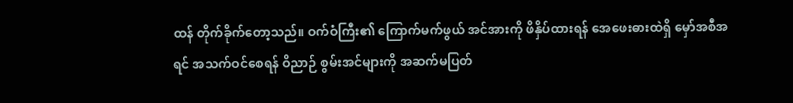ထန် တိုက်ခိုက်တော့သည်။ ဝက်ဝံကြီး၏ ကြောက်မက်ဖွယ် အင်အားကို ဖိနှိပ်ထားရန် အေဖေးဓားထဲရှိ မှော်အစီအရင် အသက်ဝင်စေရန် ဝိညာဉ် စွမ်းအင်များကို အဆက်မပြတ်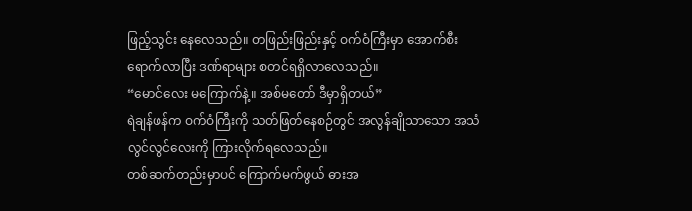ဖြည့်သွင်း နေလေသည်။ တဖြည်းဖြည်းနှင့် ဝက်ဝံကြီးမှာ အောက်စီး ရောက်လာပြီး ဒဏ်ရာများ စတင်ရရှိလာလေသည်။
“မောင်လေး မကြောက်နဲ့။ အစ်မတော် ဒီမှာရှိတယ်”
ရဲချန်ဖန်က ဝက်ဝံကြီးကို သတ်ဖြတ်နေစဉ်တွင် အလွန်ချိုသာသော အသံလွင်လွင်လေးကို ကြားလိုက်ရလေသည်။
တစ်ဆက်တည်းမှာပင် ကြောက်မက်ဖွယ် ဓားအ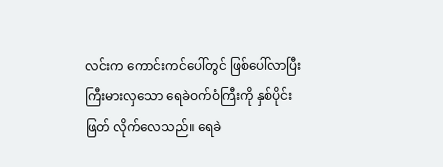လင်းက ကောင်းကင်ပေါ်တွင် ဖြစ်ပေါ်လာပြီး ကြီးမားလှသော ရေခဲဝက်ဝံကြီးကို နှစ်ပိုင်းဖြတ် လိုက်လေသည်။ ရေခဲ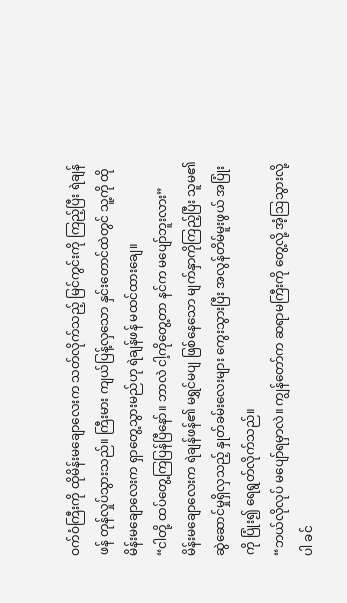ဝက်ဝံကြီးကို ထိုမိန်းမချောလေးက သတ်လိုက်သည့် မြင်ကွင်းကို ကြည့်ပြီး ရဲချန်ဖန် တုန်လှုပ်သွားသည်။ ကြီးမား ကျယ်ပြန့်လှသော နှင်းတောင်ထဲတွင် သူ့ကို ထိုမိန်းမချောလေးက ရှာတွေ့သွားမည်ဟု ရဲချန်ဖန် မထင်ထားချေ။
“ငါတို့ ထပ်တွေ့ကြပြန်ပြီနော်။ ဘာလဲ ငါ့ကိုတွေ့တာ နင်က မပျော်ဘူးလား”
မိန်းမချောလေးက ရဲချန်ဖန်၏ မရွှင်မပျ ဖြစ်နေသော မျက်နှာကိုကြည့်ပြီး သူမ၏ ဆွဲဆောင်မှုရှိလှသည့် နှုတ်ခမ်းလေးများ ကွေးသွားပြီး အလွန်တိမ်မူးဖွယ် အပြုံးကို ပြုံး၍ ရေရွတ်လိုက်သည်။
“ဘယ်လိုလုပ် မပျော်ရမှာလဲ။ ကျွန်တော်က ဆရာမကြီးကို တွေ့လို့ အံ့ဩသွားလို့ပါ ခင်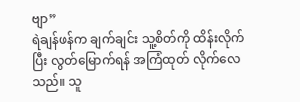ဗျာ”
ရဲချန်ဖန်က ချက်ချင်း သူ့စိတ်ကို ထိန်းလိုက်ပြီး လွတ်မြောက်ရန် အကြံထုတ် လိုက်လေသည်။ သူ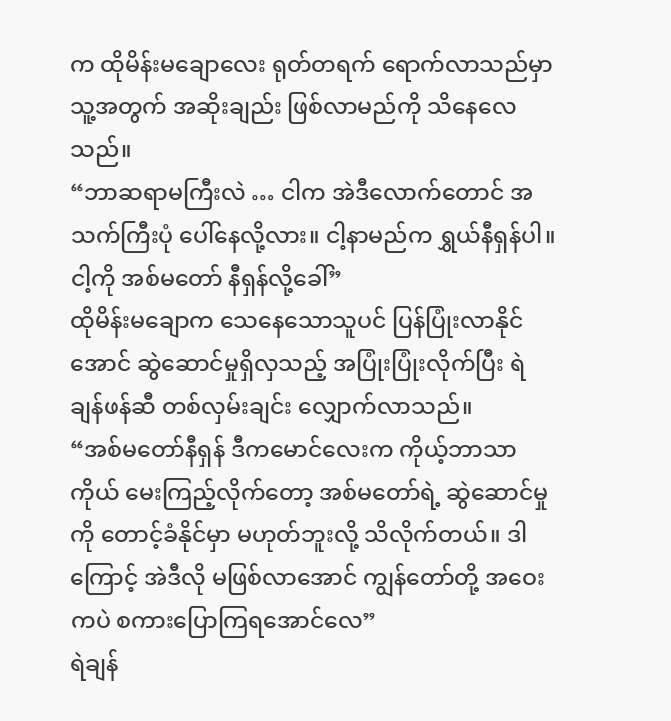က ထိုမိန်းမချောလေး ရုတ်တရက် ရောက်လာသည်မှာ သူ့အတွက် အဆိုးချည်း ဖြစ်လာမည်ကို သိနေလေသည်။
“ဘာဆရာမကြီးလဲ … ငါက အဲဒီလောက်တောင် အသက်ကြီးပုံ ပေါ်နေလို့လား။ ငါ့နာမည်က ရွှယ်နီရှန်ပါ။ ငါ့ကို အစ်မတော် နီရှန်လို့ခေါ်”
ထိုမိန်းမချောက သေနေသောသူပင် ပြန်ပြုံးလာနိုင်အောင် ဆွဲဆောင်မှုရှိလှသည့် အပြုံးပြုံးလိုက်ပြီး ရဲချန်ဖန်ဆီ တစ်လှမ်းချင်း လျှောက်လာသည်။
“အစ်မတော်နီရှန် ဒီကမောင်လေးက ကိုယ့်ဘာသာကိုယ် မေးကြည့်လိုက်တော့ အစ်မတော်ရဲ့ ဆွဲဆောင်မှုကို တောင့်ခံနိုင်မှာ မဟုတ်ဘူးလို့ သိလိုက်တယ်။ ဒါကြောင့် အဲဒီလို မဖြစ်လာအောင် ကျွန်တော်တို့ အဝေးကပဲ စကားပြောကြရအောင်လေ”
ရဲချန်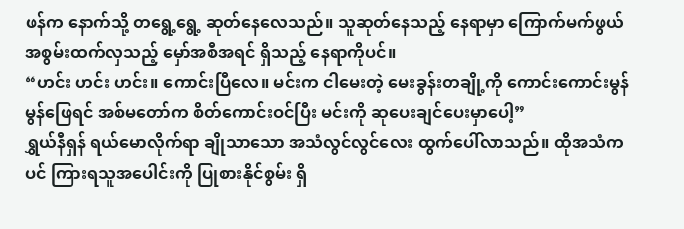ဖန်က နောက်သို့ တရွေ့ရွေ့ ဆုတ်နေလေသည်။ သူဆုတ်နေသည့် နေရာမှာ ကြောက်မက်ဖွယ် အစွမ်းထက်လှသည့် မှော်အစီအရင် ရှိသည့် နေရာကိုပင်။
“ဟင်း ဟင်း ဟင်း။ ကောင်းပြီလေ။ မင်းက ငါမေးတဲ့ မေးခွန်းတချို့ကို ကောင်းကောင်းမွန်မွန်ဖြေရင် အစ်မတော်က စိတ်ကောင်းဝင်ပြီး မင်းကို ဆုပေးချင်ပေးမှာပေါ့”
ရွှယ်နီရှန် ရယ်မောလိုက်ရာ ချိုသာသော အသံလွင်လွင်လေး ထွက်ပေါ်လာသည်။ ထိုအသံကပင် ကြားရသူအပေါင်းကို ပြုစားနိုင်စွမ်း ရှိ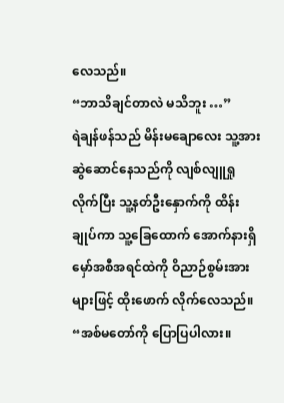လေသည်။
“ဘာသိချင်တာလဲ မသိဘူး …”
ရဲချန်ဖန်သည် မိန်းမချောလေး သူ့အား ဆွဲဆောင်နေသည်ကို လျစ်လျူရှုလိုက်ပြီး သူ့နတ်ဦးနှောက်ကို ထိန်းချုပ်ကာ သူ့ခြေထောက် အောက်နားရှိ မှော်အစီအရင်ထဲကို ဝိညာဉ်စွမ်းအားများဖြင့် ထိုးဖောက် လိုက်လေသည်။
“အစ်မတော်ကို ပြောပြပါလား။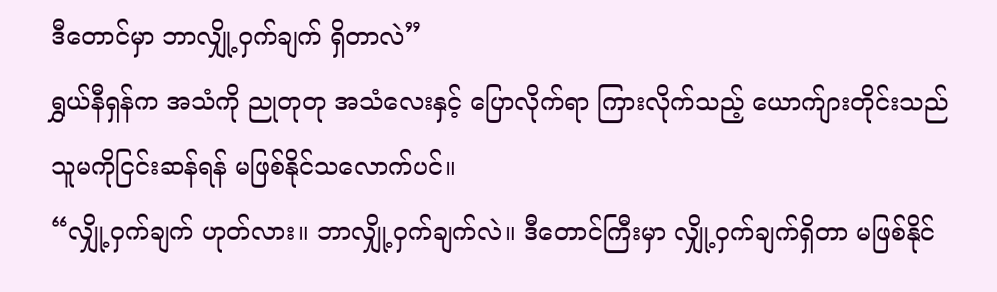ဒီတောင်မှာ ဘာလျှို့ဝှက်ချက် ရှိတာလဲ”
ရွှယ်နီရှန်က အသံကို ညုတုတု အသံလေးနှင့် ပြောလိုက်ရာ ကြားလိုက်သည့် ယောက်ျားတိုင်းသည် သူမကိုငြင်းဆန်ရန် မဖြစ်နိုင်သလောက်ပင်။
“လျှို့ဝှက်ချက် ဟုတ်လား။ ဘာလျှို့ဝှက်ချက်လဲ။ ဒီတောင်ကြီးမှာ လျှို့ဝှက်ချက်ရှိတာ မဖြစ်နိုင်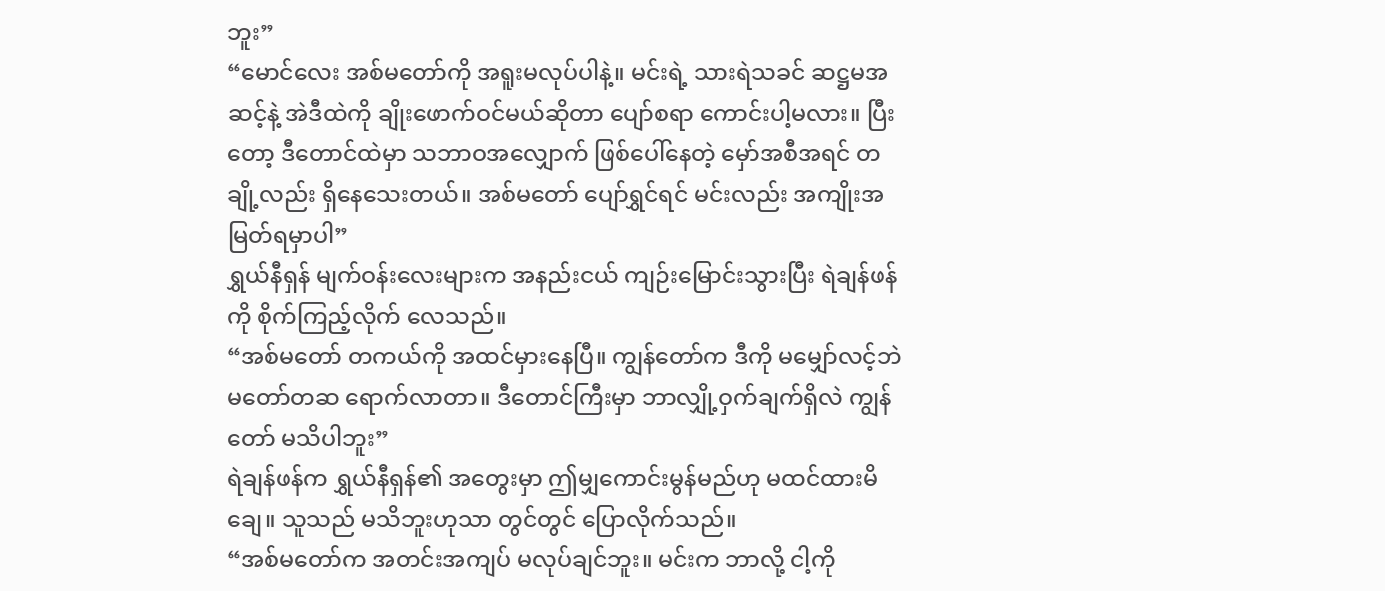ဘူး”
“မောင်လေး အစ်မတော်ကို အရူးမလုပ်ပါနဲ့။ မင်းရဲ့ သားရဲသခင် ဆဋ္ဌမအဆင့်နဲ့ အဲဒီထဲကို ချိုးဖောက်ဝင်မယ်ဆိုတာ ပျော်စရာ ကောင်းပါ့မလား။ ပြီးတော့ ဒီတောင်ထဲမှာ သဘာဝအလျှောက် ဖြစ်ပေါ်နေတဲ့ မှော်အစီအရင် တချို့လည်း ရှိနေသေးတယ်။ အစ်မတော် ပျော်ရွှင်ရင် မင်းလည်း အကျိုးအမြတ်ရမှာပါ”
ရွှယ်နီရှန် မျက်ဝန်းလေးများက အနည်းငယ် ကျဉ်းမြောင်းသွားပြီး ရဲချန်ဖန်ကို စိုက်ကြည့်လိုက် လေသည်။
“အစ်မတော် တကယ်ကို အထင်မှားနေပြီ။ ကျွန်တော်က ဒီကို မမျှော်လင့်ဘဲ မတော်တဆ ရောက်လာတာ။ ဒီတောင်ကြီးမှာ ဘာလျှို့ဝှက်ချက်ရှိလဲ ကျွန်တော် မသိပါဘူး”
ရဲချန်ဖန်က ရွှယ်နီရှန်၏ အတွေးမှာ ဤမျှကောင်းမွန်မည်ဟု မထင်ထားမိချေ။ သူသည် မသိဘူးဟုသာ တွင်တွင် ပြောလိုက်သည်။
“အစ်မတော်က အတင်းအကျပ် မလုပ်ချင်ဘူး။ မင်းက ဘာလို့ ငါ့ကို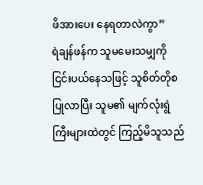ဖိအားပေး နေရတာလဲကွာ”
ရဲချန်ဖန်က သူမမေးသမျှကို ငြင်းပယ်နေသဖြင့် သူစိတ်တိုစ ပြုလာပြီး သူမ၏ မျက်လုံးရွဲကြီးများထဲတွင် ကြည့်မိသူသည်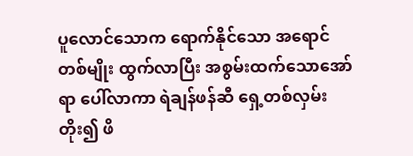ပူလောင်သောက ရောက်နိုင်သော အရောင်တစ်မျိုး ထွက်လာပြီး အစွမ်းထက်သောအော်ရာ ပေါ်လာကာ ရဲချန်ဖန်ဆီ ရှေ့တစ်လှမ်းတိုး၍ ဖိ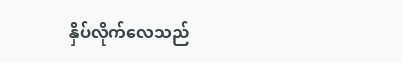နှိပ်လိုက်လေသည်